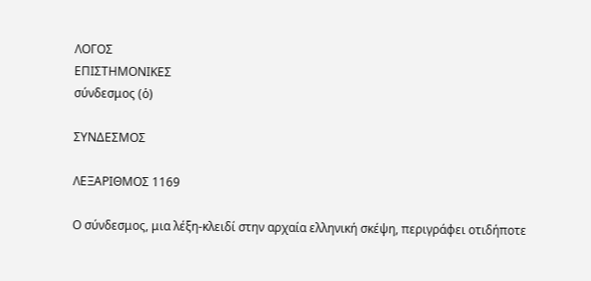ΛΟΓΟΣ
ΕΠΙΣΤΗΜΟΝΙΚΕΣ
σύνδεσμος (ὁ)

ΣΥΝΔΕΣΜΟΣ

ΛΕΞΑΡΙΘΜΟΣ 1169

Ο σύνδεσμος, μια λέξη-κλειδί στην αρχαία ελληνική σκέψη, περιγράφει οτιδήποτε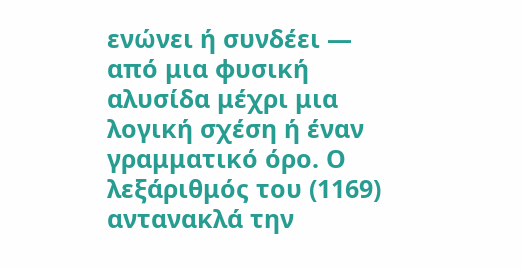ενώνει ή συνδέει — από μια φυσική αλυσίδα μέχρι μια λογική σχέση ή έναν γραμματικό όρο. Ο λεξάριθμός του (1169) αντανακλά την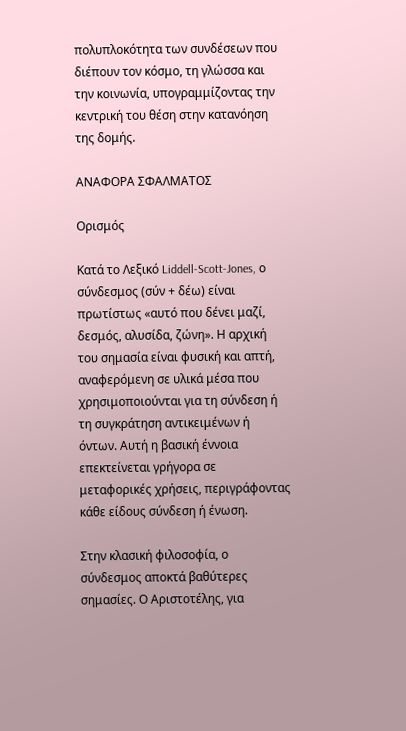πολυπλοκότητα των συνδέσεων που διέπουν τον κόσμο, τη γλώσσα και την κοινωνία, υπογραμμίζοντας την κεντρική του θέση στην κατανόηση της δομής.

ΑΝΑΦΟΡΑ ΣΦΑΛΜΑΤΟΣ

Ορισμός

Κατά το Λεξικό Liddell-Scott-Jones, ο σύνδεσμος (σύν + δέω) είναι πρωτίστως «αυτό που δένει μαζί, δεσμός, αλυσίδα, ζώνη». Η αρχική του σημασία είναι φυσική και απτή, αναφερόμενη σε υλικά μέσα που χρησιμοποιούνται για τη σύνδεση ή τη συγκράτηση αντικειμένων ή όντων. Αυτή η βασική έννοια επεκτείνεται γρήγορα σε μεταφορικές χρήσεις, περιγράφοντας κάθε είδους σύνδεση ή ένωση.

Στην κλασική φιλοσοφία, ο σύνδεσμος αποκτά βαθύτερες σημασίες. Ο Αριστοτέλης, για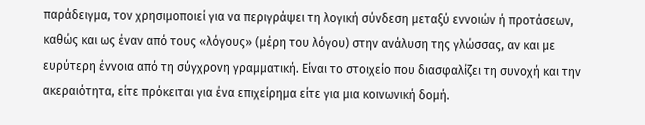παράδειγμα, τον χρησιμοποιεί για να περιγράψει τη λογική σύνδεση μεταξύ εννοιών ή προτάσεων, καθώς και ως έναν από τους «λόγους» (μέρη του λόγου) στην ανάλυση της γλώσσας, αν και με ευρύτερη έννοια από τη σύγχρονη γραμματική. Είναι το στοιχείο που διασφαλίζει τη συνοχή και την ακεραιότητα, είτε πρόκειται για ένα επιχείρημα είτε για μια κοινωνική δομή.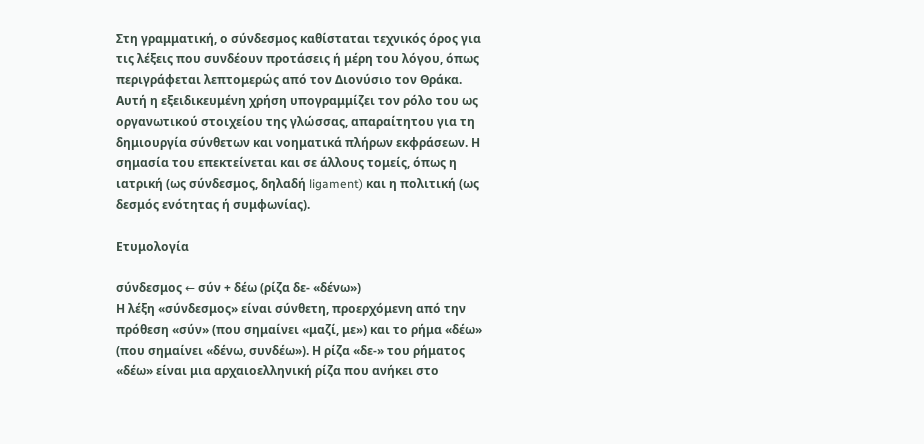Στη γραμματική, ο σύνδεσμος καθίσταται τεχνικός όρος για τις λέξεις που συνδέουν προτάσεις ή μέρη του λόγου, όπως περιγράφεται λεπτομερώς από τον Διονύσιο τον Θράκα. Αυτή η εξειδικευμένη χρήση υπογραμμίζει τον ρόλο του ως οργανωτικού στοιχείου της γλώσσας, απαραίτητου για τη δημιουργία σύνθετων και νοηματικά πλήρων εκφράσεων. Η σημασία του επεκτείνεται και σε άλλους τομείς, όπως η ιατρική (ως σύνδεσμος, δηλαδή ligament) και η πολιτική (ως δεσμός ενότητας ή συμφωνίας).

Ετυμολογία

σύνδεσμος ← σύν + δέω (ρίζα δε- «δένω»)
Η λέξη «σύνδεσμος» είναι σύνθετη, προερχόμενη από την πρόθεση «σύν» (που σημαίνει «μαζί, με») και το ρήμα «δέω» (που σημαίνει «δένω, συνδέω»). Η ρίζα «δε-» του ρήματος «δέω» είναι μια αρχαιοελληνική ρίζα που ανήκει στο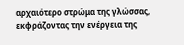αρχαιότερο στρώμα της γλώσσας, εκφράζοντας την ενέργεια της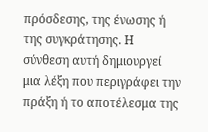πρόσδεσης, της ένωσης ή της συγκράτησης. Η σύνθεση αυτή δημιουργεί μια λέξη που περιγράφει την πράξη ή το αποτέλεσμα της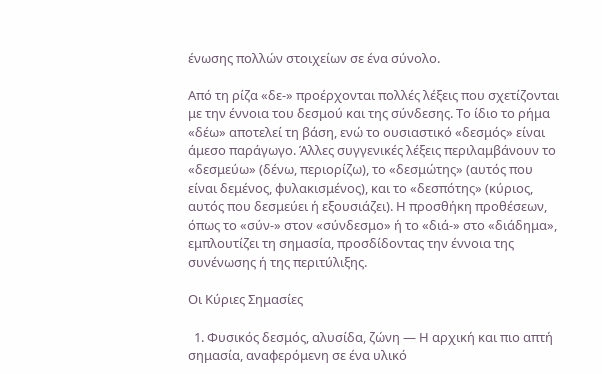ένωσης πολλών στοιχείων σε ένα σύνολο.

Από τη ρίζα «δε-» προέρχονται πολλές λέξεις που σχετίζονται με την έννοια του δεσμού και της σύνδεσης. Το ίδιο το ρήμα «δέω» αποτελεί τη βάση, ενώ το ουσιαστικό «δεσμός» είναι άμεσο παράγωγο. Άλλες συγγενικές λέξεις περιλαμβάνουν το «δεσμεύω» (δένω, περιορίζω), το «δεσμώτης» (αυτός που είναι δεμένος, φυλακισμένος), και το «δεσπότης» (κύριος, αυτός που δεσμεύει ή εξουσιάζει). Η προσθήκη προθέσεων, όπως το «σύν-» στον «σύνδεσμο» ή το «διά-» στο «διάδημα», εμπλουτίζει τη σημασία, προσδίδοντας την έννοια της συνένωσης ή της περιτύλιξης.

Οι Κύριες Σημασίες

  1. Φυσικός δεσμός, αλυσίδα, ζώνη — Η αρχική και πιο απτή σημασία, αναφερόμενη σε ένα υλικό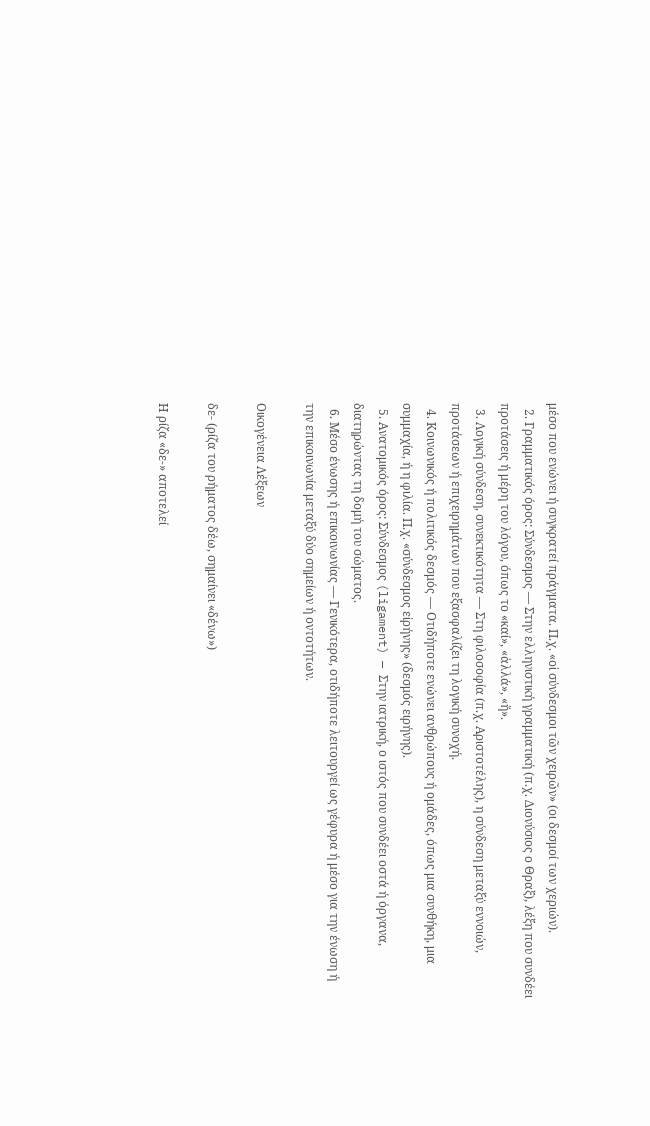μέσο που ενώνει ή συγκρατεί πράγματα. Π.χ. «οἱ σύνδεσμοι τῶν χειρῶν» (οι δεσμοί των χεριών).
  2. Γραμματικός όρος: Σύνδεσμος — Στην ελληνιστική γραμματική (π.χ. Διονύσιος ο Θραξ), λέξη που συνδέει προτάσεις ή μέρη του λόγου, όπως το «καί», «ἀλλά», «ἤ».
  3. Λογική σύνδεση, συνεκτικότητα — Στη φιλοσοφία (π.χ. Αριστοτέλης), η σύνδεση μεταξύ εννοιών, προτάσεων ή επιχειρημάτων που εξασφαλίζει τη λογική συνοχή.
  4. Κοινωνικός ή πολιτικός δεσμός — Οτιδήποτε ενώνει ανθρώπους ή ομάδες, όπως μια συνθήκη, μια συμμαχία, ή η φιλία. Π.χ. «σύνδεσμος εἰρήνης» (δεσμός ειρήνης).
  5. Ανατομικός όρος: Σύνδεσμος (ligament) — Στην ιατρική, ο ιστός που συνδέει οστά ή όργανα, διατηρώντας τη δομή του σώματος.
  6. Μέσο ένωσης ή επικοινωνίας — Γενικότερα, οτιδήποτε λειτουργεί ως γέφυρα ή μέσο για την ένωση ή την επικοινωνία μεταξύ δύο σημείων ή οντοτήτων.

Οικογένεια Λέξεων

δε- (ρίζα του ρήματος δέω, σημαίνει «δένω»)

Η ρίζα «δε-» αποτελεί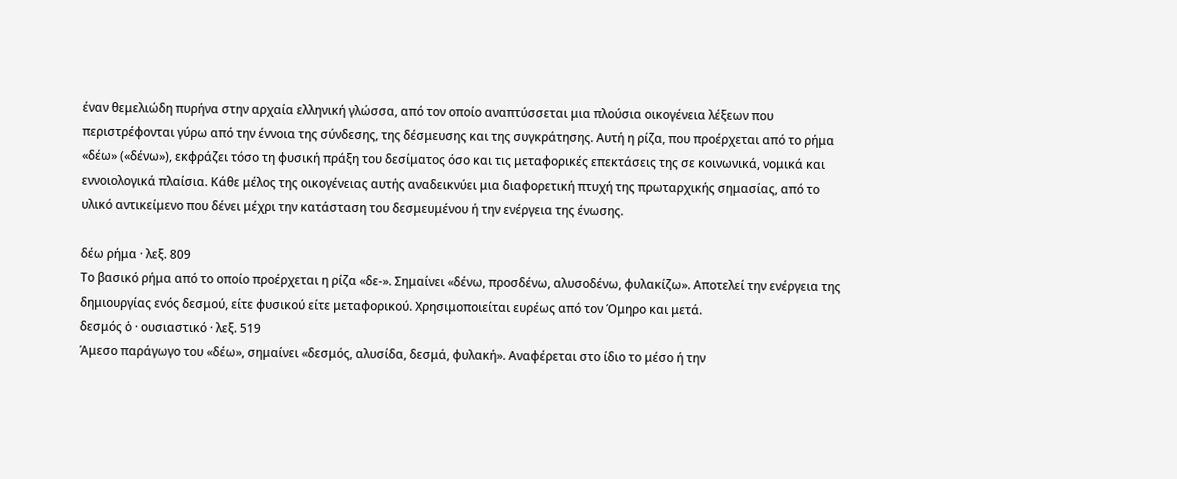έναν θεμελιώδη πυρήνα στην αρχαία ελληνική γλώσσα, από τον οποίο αναπτύσσεται μια πλούσια οικογένεια λέξεων που περιστρέφονται γύρω από την έννοια της σύνδεσης, της δέσμευσης και της συγκράτησης. Αυτή η ρίζα, που προέρχεται από το ρήμα «δέω» («δένω»), εκφράζει τόσο τη φυσική πράξη του δεσίματος όσο και τις μεταφορικές επεκτάσεις της σε κοινωνικά, νομικά και εννοιολογικά πλαίσια. Κάθε μέλος της οικογένειας αυτής αναδεικνύει μια διαφορετική πτυχή της πρωταρχικής σημασίας, από το υλικό αντικείμενο που δένει μέχρι την κατάσταση του δεσμευμένου ή την ενέργεια της ένωσης.

δέω ρήμα · λεξ. 809
Το βασικό ρήμα από το οποίο προέρχεται η ρίζα «δε-». Σημαίνει «δένω, προσδένω, αλυσοδένω, φυλακίζω». Αποτελεί την ενέργεια της δημιουργίας ενός δεσμού, είτε φυσικού είτε μεταφορικού. Χρησιμοποιείται ευρέως από τον Όμηρο και μετά.
δεσμός ὁ · ουσιαστικό · λεξ. 519
Άμεσο παράγωγο του «δέω», σημαίνει «δεσμός, αλυσίδα, δεσμά, φυλακή». Αναφέρεται στο ίδιο το μέσο ή την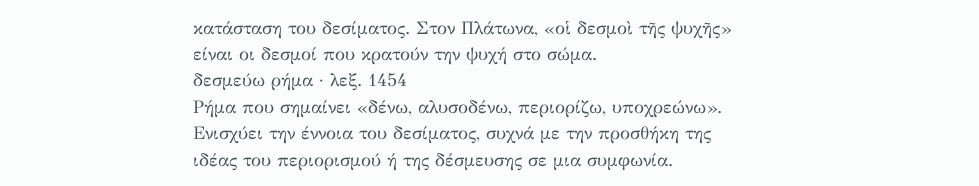κατάσταση του δεσίματος. Στον Πλάτωνα, «οἱ δεσμοὶ τῆς ψυχῆς» είναι οι δεσμοί που κρατούν την ψυχή στο σώμα.
δεσμεύω ρήμα · λεξ. 1454
Ρήμα που σημαίνει «δένω, αλυσοδένω, περιορίζω, υποχρεώνω». Ενισχύει την έννοια του δεσίματος, συχνά με την προσθήκη της ιδέας του περιορισμού ή της δέσμευσης σε μια συμφωνία.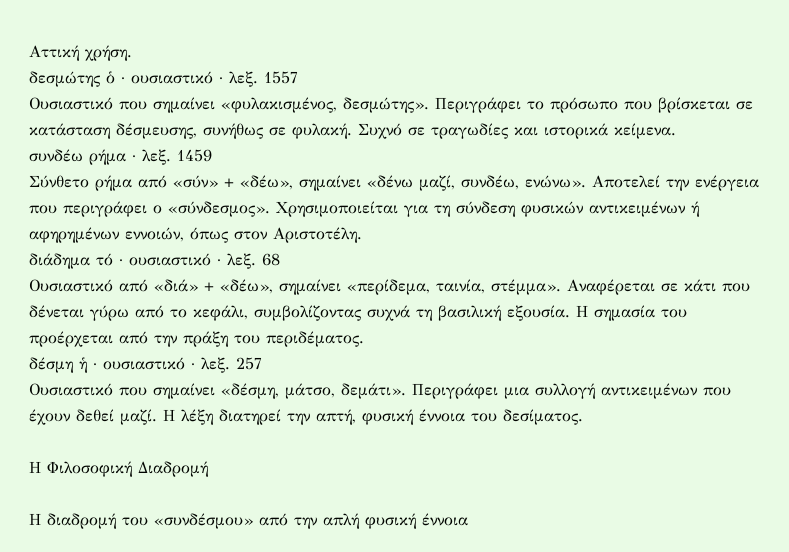Αττική χρήση.
δεσμώτης ὁ · ουσιαστικό · λεξ. 1557
Ουσιαστικό που σημαίνει «φυλακισμένος, δεσμώτης». Περιγράφει το πρόσωπο που βρίσκεται σε κατάσταση δέσμευσης, συνήθως σε φυλακή. Συχνό σε τραγωδίες και ιστορικά κείμενα.
συνδέω ρήμα · λεξ. 1459
Σύνθετο ρήμα από «σύν» + «δέω», σημαίνει «δένω μαζί, συνδέω, ενώνω». Αποτελεί την ενέργεια που περιγράφει ο «σύνδεσμος». Χρησιμοποιείται για τη σύνδεση φυσικών αντικειμένων ή αφηρημένων εννοιών, όπως στον Αριστοτέλη.
διάδημα τό · ουσιαστικό · λεξ. 68
Ουσιαστικό από «διά» + «δέω», σημαίνει «περίδεμα, ταινία, στέμμα». Αναφέρεται σε κάτι που δένεται γύρω από το κεφάλι, συμβολίζοντας συχνά τη βασιλική εξουσία. Η σημασία του προέρχεται από την πράξη του περιδέματος.
δέσμη ἡ · ουσιαστικό · λεξ. 257
Ουσιαστικό που σημαίνει «δέσμη, μάτσο, δεμάτι». Περιγράφει μια συλλογή αντικειμένων που έχουν δεθεί μαζί. Η λέξη διατηρεί την απτή, φυσική έννοια του δεσίματος.

Η Φιλοσοφική Διαδρομή

Η διαδρομή του «συνδέσμου» από την απλή φυσική έννοια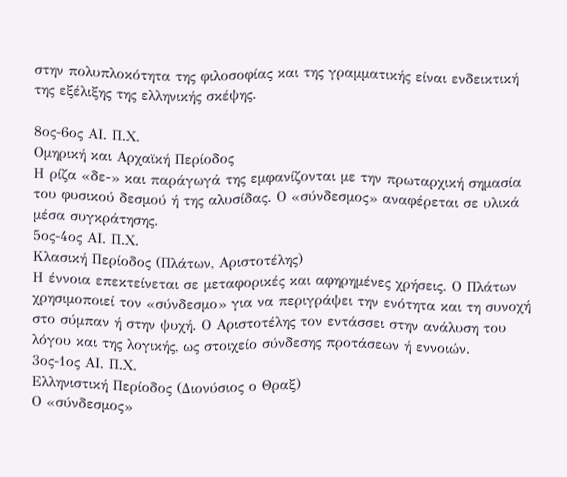στην πολυπλοκότητα της φιλοσοφίας και της γραμματικής είναι ενδεικτική της εξέλιξης της ελληνικής σκέψης.

8ος-6ος ΑΙ. Π.Χ.
Ομηρική και Αρχαϊκή Περίοδος
Η ρίζα «δε-» και παράγωγά της εμφανίζονται με την πρωταρχική σημασία του φυσικού δεσμού ή της αλυσίδας. Ο «σύνδεσμος» αναφέρεται σε υλικά μέσα συγκράτησης.
5ος-4ος ΑΙ. Π.Χ.
Κλασική Περίοδος (Πλάτων, Αριστοτέλης)
Η έννοια επεκτείνεται σε μεταφορικές και αφηρημένες χρήσεις. Ο Πλάτων χρησιμοποιεί τον «σύνδεσμο» για να περιγράψει την ενότητα και τη συνοχή στο σύμπαν ή στην ψυχή. Ο Αριστοτέλης τον εντάσσει στην ανάλυση του λόγου και της λογικής, ως στοιχείο σύνδεσης προτάσεων ή εννοιών.
3ος-1ος ΑΙ. Π.Χ.
Ελληνιστική Περίοδος (Διονύσιος ο Θραξ)
Ο «σύνδεσμος»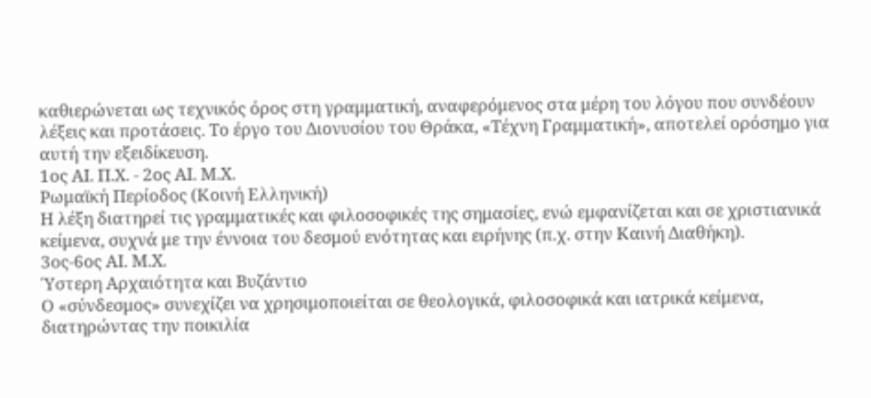καθιερώνεται ως τεχνικός όρος στη γραμματική, αναφερόμενος στα μέρη του λόγου που συνδέουν λέξεις και προτάσεις. Το έργο του Διονυσίου του Θράκα, «Τέχνη Γραμματική», αποτελεί ορόσημο για αυτή την εξειδίκευση.
1ος ΑΙ. Π.Χ. - 2ος ΑΙ. Μ.Χ.
Ρωμαϊκή Περίοδος (Κοινή Ελληνική)
Η λέξη διατηρεί τις γραμματικές και φιλοσοφικές της σημασίες, ενώ εμφανίζεται και σε χριστιανικά κείμενα, συχνά με την έννοια του δεσμού ενότητας και ειρήνης (π.χ. στην Καινή Διαθήκη).
3ος-6ος ΑΙ. Μ.Χ.
Ύστερη Αρχαιότητα και Βυζάντιο
Ο «σύνδεσμος» συνεχίζει να χρησιμοποιείται σε θεολογικά, φιλοσοφικά και ιατρικά κείμενα, διατηρώντας την ποικιλία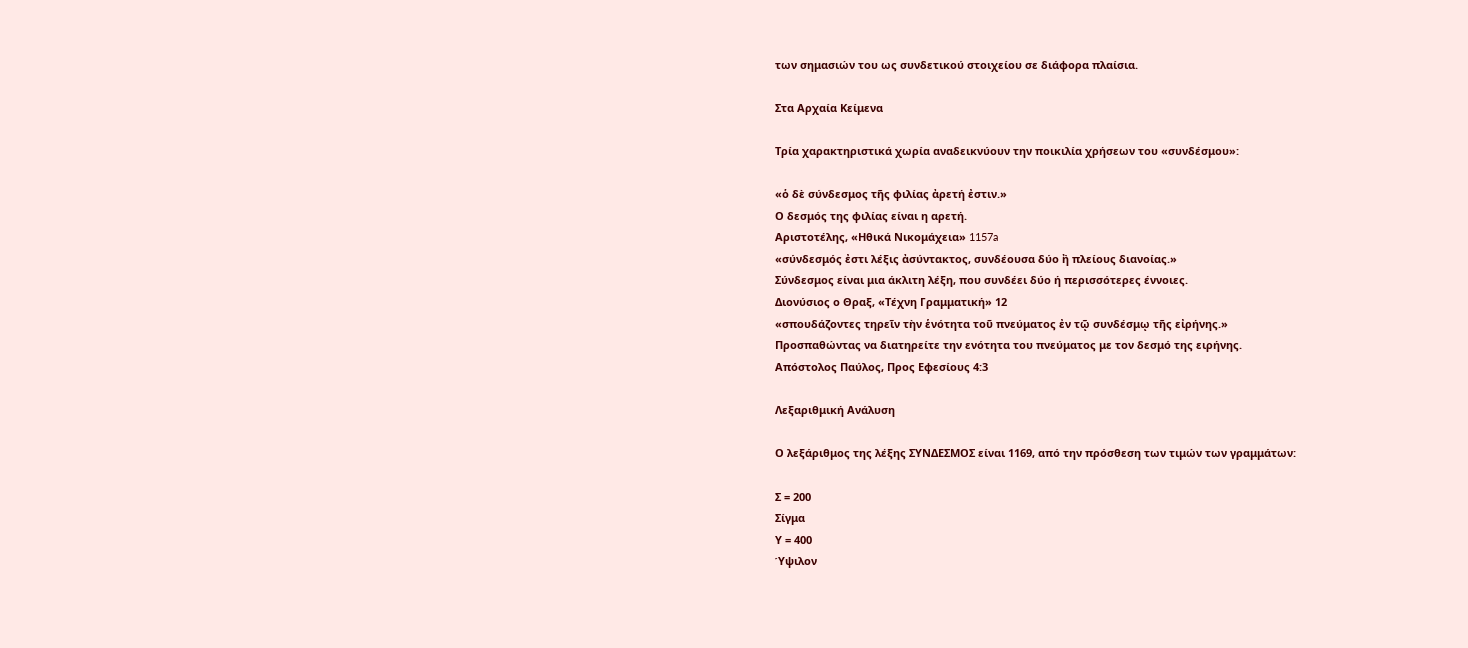των σημασιών του ως συνδετικού στοιχείου σε διάφορα πλαίσια.

Στα Αρχαία Κείμενα

Τρία χαρακτηριστικά χωρία αναδεικνύουν την ποικιλία χρήσεων του «συνδέσμου»:

«ὁ δὲ σύνδεσμος τῆς φιλίας ἀρετή ἐστιν.»
Ο δεσμός της φιλίας είναι η αρετή.
Αριστοτέλης, «Ηθικά Νικομάχεια» 1157a
«σύνδεσμός ἐστι λέξις ἀσύντακτος, συνδέουσα δύο ἢ πλείους διανοίας.»
Σύνδεσμος είναι μια άκλιτη λέξη, που συνδέει δύο ή περισσότερες έννοιες.
Διονύσιος ο Θραξ, «Τέχνη Γραμματική» 12
«σπουδάζοντες τηρεῖν τὴν ἑνότητα τοῦ πνεύματος ἐν τῷ συνδέσμῳ τῆς εἰρήνης.»
Προσπαθώντας να διατηρείτε την ενότητα του πνεύματος με τον δεσμό της ειρήνης.
Απόστολος Παύλος, Προς Εφεσίους 4:3

Λεξαριθμική Ανάλυση

Ο λεξάριθμος της λέξης ΣΥΝΔΕΣΜΟΣ είναι 1169, από την πρόσθεση των τιμών των γραμμάτων:

Σ = 200
Σίγμα
Υ = 400
Ύψιλον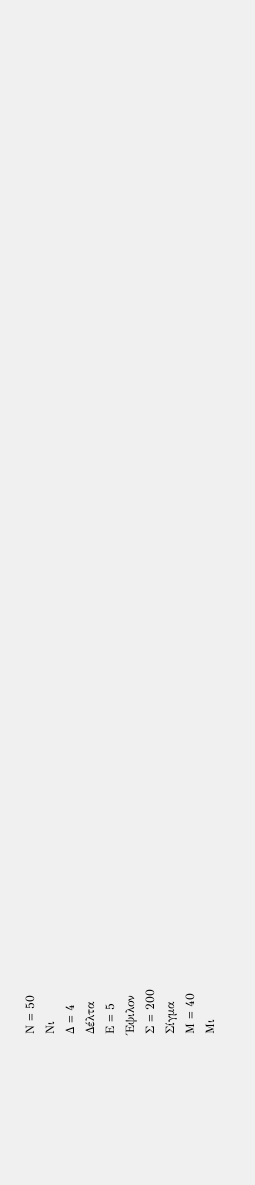Ν = 50
Νι
Δ = 4
Δέλτα
Ε = 5
Έψιλον
Σ = 200
Σίγμα
Μ = 40
Μι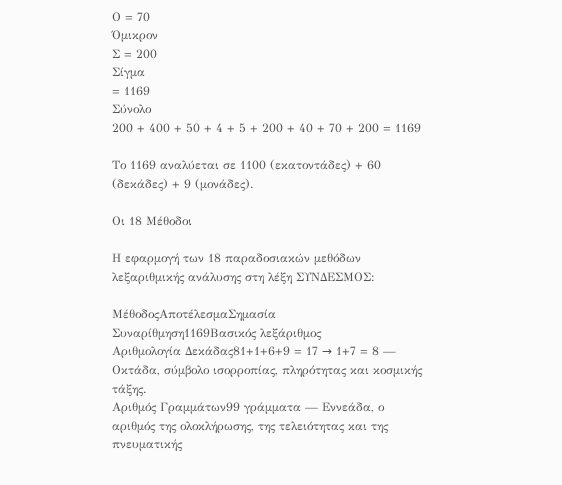Ο = 70
Όμικρον
Σ = 200
Σίγμα
= 1169
Σύνολο
200 + 400 + 50 + 4 + 5 + 200 + 40 + 70 + 200 = 1169

Το 1169 αναλύεται σε 1100 (εκατοντάδες) + 60 (δεκάδες) + 9 (μονάδες).

Οι 18 Μέθοδοι

Η εφαρμογή των 18 παραδοσιακών μεθόδων λεξαριθμικής ανάλυσης στη λέξη ΣΥΝΔΕΣΜΟΣ:

ΜέθοδοςΑποτέλεσμαΣημασία
Συναρίθμηση1169Βασικός λεξάριθμος
Αριθμολογία Δεκάδας81+1+6+9 = 17 → 1+7 = 8 — Οκτάδα, σύμβολο ισορροπίας, πληρότητας και κοσμικής τάξης.
Αριθμός Γραμμάτων99 γράμματα — Εννεάδα, ο αριθμός της ολοκλήρωσης, της τελειότητας και της πνευματικής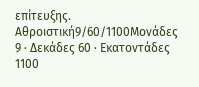επίτευξης.
Αθροιστική9/60/1100Μονάδες 9 · Δεκάδες 60 · Εκατοντάδες 1100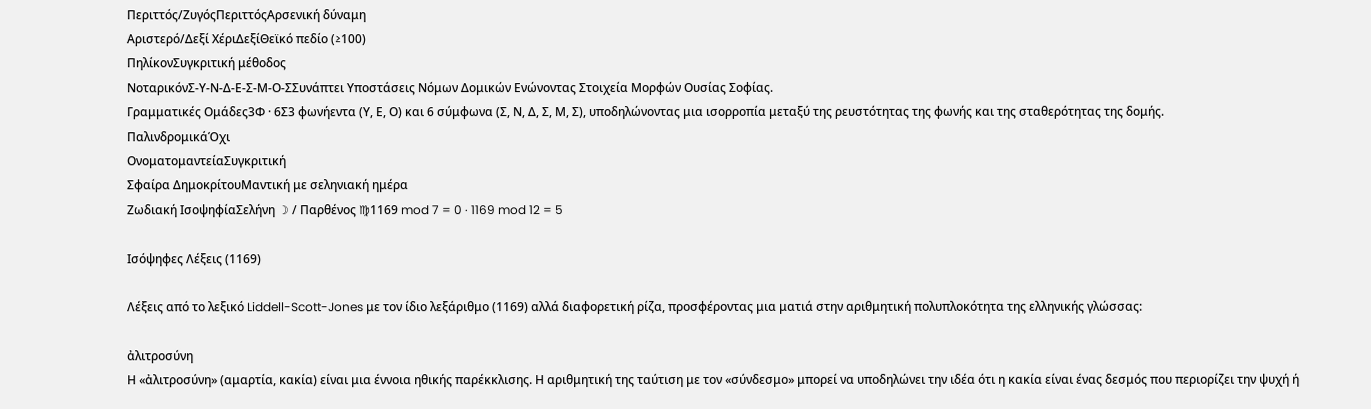Περιττός/ΖυγόςΠεριττόςΑρσενική δύναμη
Αριστερό/Δεξί ΧέριΔεξίΘεϊκό πεδίο (≥100)
ΠηλίκονΣυγκριτική μέθοδος
ΝοταρικόνΣ-Υ-Ν-Δ-Ε-Σ-Μ-Ο-ΣΣυνάπτει Υποστάσεις Νόμων Δομικών Ενώνοντας Στοιχεία Μορφών Ουσίας Σοφίας.
Γραμματικές Ομάδες3Φ · 6Σ3 φωνήεντα (Υ, Ε, Ο) και 6 σύμφωνα (Σ, Ν, Δ, Σ, Μ, Σ), υποδηλώνοντας μια ισορροπία μεταξύ της ρευστότητας της φωνής και της σταθερότητας της δομής.
ΠαλινδρομικάΌχι
ΟνοματομαντείαΣυγκριτική
Σφαίρα ΔημοκρίτουΜαντική με σεληνιακή ημέρα
Ζωδιακή ΙσοψηφίαΣελήνη ☽ / Παρθένος ♍1169 mod 7 = 0 · 1169 mod 12 = 5

Ισόψηφες Λέξεις (1169)

Λέξεις από το λεξικό Liddell-Scott-Jones με τον ίδιο λεξάριθμο (1169) αλλά διαφορετική ρίζα, προσφέροντας μια ματιά στην αριθμητική πολυπλοκότητα της ελληνικής γλώσσας:

ἀλιτροσύνη
Η «ἀλιτροσύνη» (αμαρτία, κακία) είναι μια έννοια ηθικής παρέκκλισης. Η αριθμητική της ταύτιση με τον «σύνδεσμο» μπορεί να υποδηλώνει την ιδέα ότι η κακία είναι ένας δεσμός που περιορίζει την ψυχή ή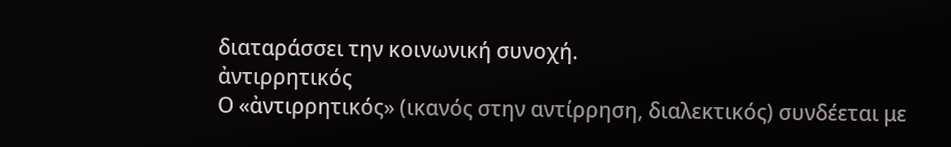διαταράσσει την κοινωνική συνοχή.
ἀντιρρητικός
Ο «ἀντιρρητικός» (ικανός στην αντίρρηση, διαλεκτικός) συνδέεται με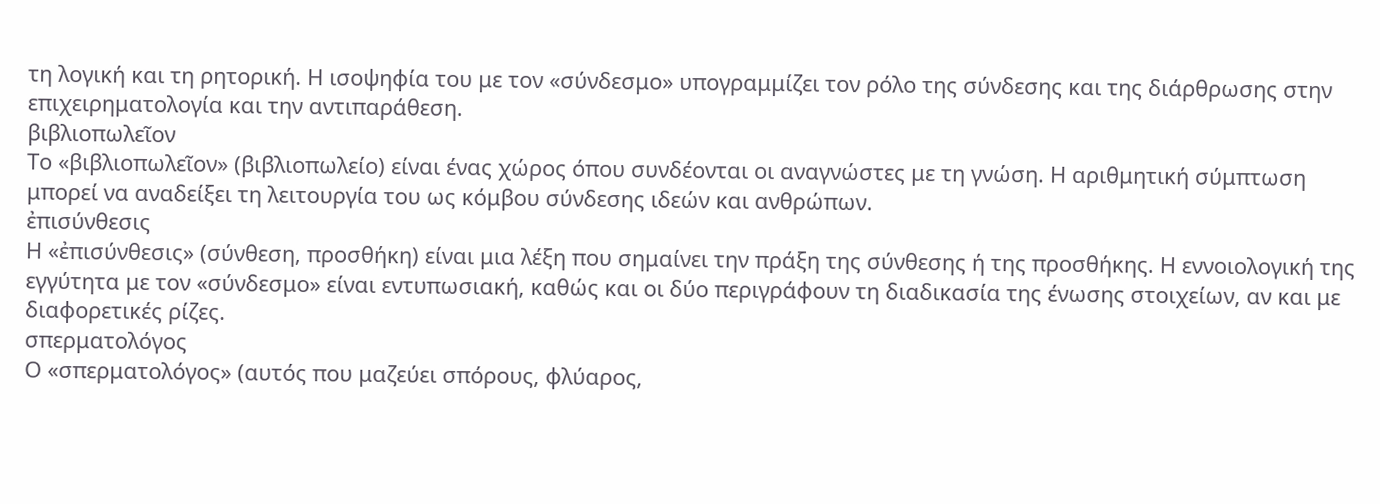τη λογική και τη ρητορική. Η ισοψηφία του με τον «σύνδεσμο» υπογραμμίζει τον ρόλο της σύνδεσης και της διάρθρωσης στην επιχειρηματολογία και την αντιπαράθεση.
βιβλιοπωλεῖον
Το «βιβλιοπωλεῖον» (βιβλιοπωλείο) είναι ένας χώρος όπου συνδέονται οι αναγνώστες με τη γνώση. Η αριθμητική σύμπτωση μπορεί να αναδείξει τη λειτουργία του ως κόμβου σύνδεσης ιδεών και ανθρώπων.
ἐπισύνθεσις
Η «ἐπισύνθεσις» (σύνθεση, προσθήκη) είναι μια λέξη που σημαίνει την πράξη της σύνθεσης ή της προσθήκης. Η εννοιολογική της εγγύτητα με τον «σύνδεσμο» είναι εντυπωσιακή, καθώς και οι δύο περιγράφουν τη διαδικασία της ένωσης στοιχείων, αν και με διαφορετικές ρίζες.
σπερματολόγος
Ο «σπερματολόγος» (αυτός που μαζεύει σπόρους, φλύαρος,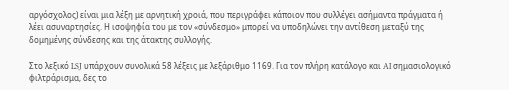αργόσχολος) είναι μια λέξη με αρνητική χροιά, που περιγράφει κάποιον που συλλέγει ασήμαντα πράγματα ή λέει ασυναρτησίες. Η ισοψηφία του με τον «σύνδεσμο» μπορεί να υποδηλώνει την αντίθεση μεταξύ της δομημένης σύνδεσης και της άτακτης συλλογής.

Στο λεξικό LSJ υπάρχουν συνολικά 58 λέξεις με λεξάριθμο 1169. Για τον πλήρη κατάλογο και AI σημασιολογικό φιλτράρισμα, δες το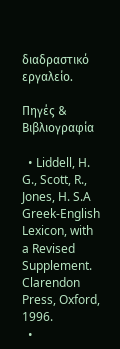διαδραστικό εργαλείο.

Πηγές & Βιβλιογραφία

  • Liddell, H. G., Scott, R., Jones, H. S.A Greek-English Lexicon, with a Revised Supplement. Clarendon Press, Oxford, 1996.
  •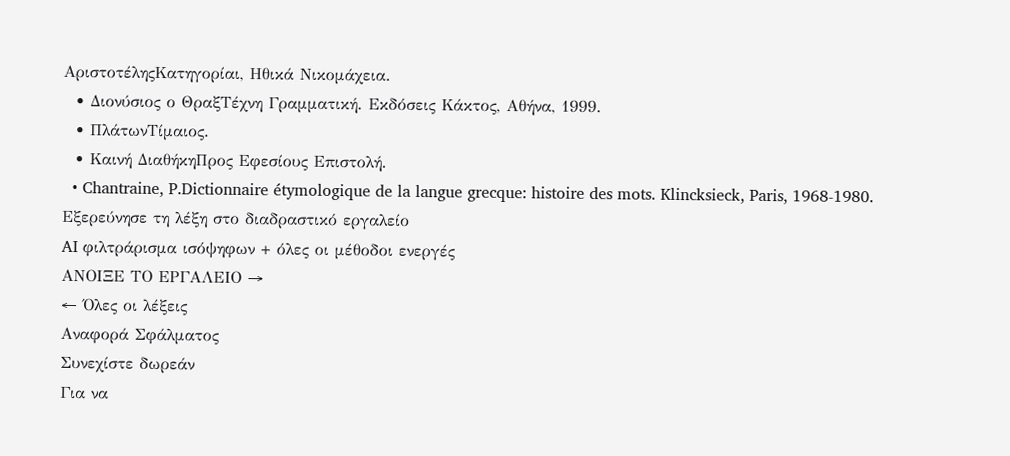ΑριστοτέληςΚατηγορίαι, Ηθικά Νικομάχεια.
  • Διονύσιος ο ΘραξΤέχνη Γραμματική. Εκδόσεις Κάκτος, Αθήνα, 1999.
  • ΠλάτωνΤίμαιος.
  • Καινή ΔιαθήκηΠρος Εφεσίους Επιστολή.
  • Chantraine, P.Dictionnaire étymologique de la langue grecque: histoire des mots. Klincksieck, Paris, 1968-1980.
Εξερεύνησε τη λέξη στο διαδραστικό εργαλείο
AI φιλτράρισμα ισόψηφων + όλες οι μέθοδοι ενεργές
ΑΝΟΙΞΕ ΤΟ ΕΡΓΑΛΕΙΟ →
← Όλες οι λέξεις
Αναφορά Σφάλματος
Συνεχίστε δωρεάν
Για να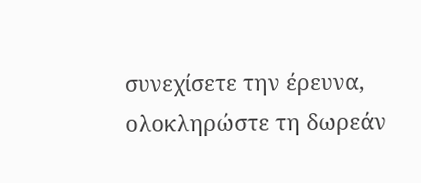συνεχίσετε την έρευνα, ολοκληρώστε τη δωρεάν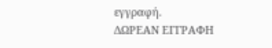εγγραφή.
ΔΩΡΕΑΝ ΕΓΓΡΑΦΗ